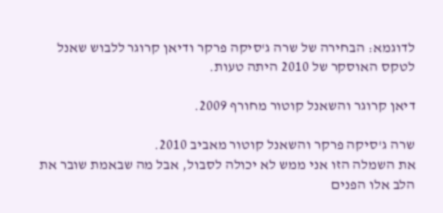לדוגמא: הבחירה של שרה ג'סיקה פרקר ודיאן קרוגר ללבוש שאנל לטקס האוסקר של 2010 היתה טעות.

דיאן קרוגר והשאנל קוטור מחורף 2009.

שרה ג'סיקה פרקר והשאנל קוטור מאביב 2010.
את השמלה הזו אני ממש לא יכולה לסבול, אבל מה שבאמת שובר את הלב אלו הפנים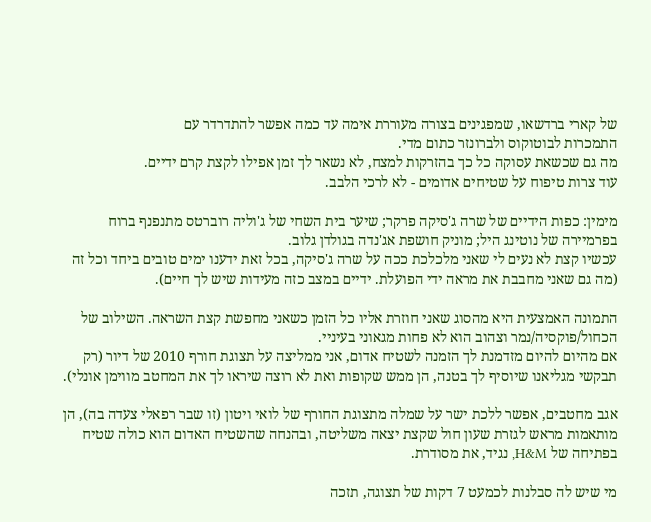של קארי ברדשאו, שמפגינים בצורה מעוררת אימה עד כמה אפשר להתדרדר עם
התמכרות לבוטוקוס ולברונזר כתום מדי.
מה גם שכשאת עסוקה כל כך בהזרקות למצח, לא נשאר לך זמן אפילו לקצת קרם ידיים.
עוד צרות טיפוח על שטיחים אדומים - לא לרכי הלבב.

מימין: כפות הידיים של שרה ג'סיקה פרקר; שיער בית השחי של ג'וליה רוברטס מתנפנף ברוח בפרמיירה של נוטינג היל; מוניק חושפת אג'נדה בגולדן גלוב.
עכשיו קצת לא נעים לי שאני מלכלכת ככה על שרה ג'סיקה, בכל זאת ידענו ימים טובים ביחד וכל זה (מה גם שאני מחבבת את מראה ידי הפועלת. ידיים במצב כזה מעידות שיש לך חיים).

התמונה האמצעית היא מהסוג שאני חוזרת אליו כל הזמן כשאני מחפשת קצת השראה. השילוב של הכחול/פוקסיה/נמר וצהוב הוא לא פחות מגאוני בעיניי.
אם מהיום להיום מזדמנת לך הזמנה לשטיח אדום, אני ממליצה על תצוגת חורף 2010 של דיור (רק תבקשי מגליאנו שיוסיף לך בטנה, הן ממש שקופות ואת לא רוצה שיראו לך את המחטב מווימן אונלי).

אגב מחטבים, אפשר ללכת ישר על שמלה מתצוגת החורף של לואי ויטון (זו שבר רפאלי צעדה בה), הן מותאמות מראש לגזרת שעון חול שקצת יצאה משליטה, ובהנחה שהשטיח האדום הוא כולה שטיח בפתיחה של H&M, נגיד, את מסודרת.

מי שיש לה סבלנות לכמעט 7 דקות של תצוגה, תזכה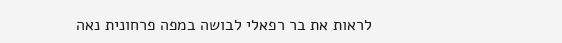לראות את בר רפאלי לבושה במפה פרחונית נאה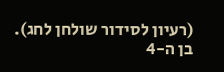(רעיון לסידור שולחן לחג).
בן ה-4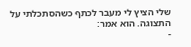שלי הציץ לי מעבר לכתף כשהסתכלתי על התצוגה. הוא אמר:
-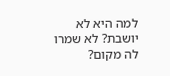למה היא לא יושבת? לא שמרו לה מקום?